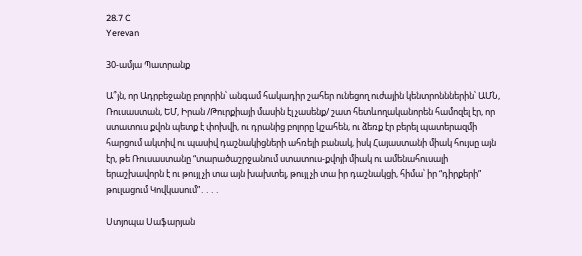28.7 C
Yerevan

30-ամյա Պատրանք

Ա՞յն, որ Ադրբեջանը բոլորին՝ անգամ հակադիր շահեր ունեցող ուժային կենտրոնններին՝ ԱՄՆ, Ռուսաստան, ԵՄ, Իրան /Թուրքիայի մասին էլ չասենք/ շատ հետևողականորեն համոզել էր, որ ստատուս քվոն պետք է փոխվի, ու դրանից բոլորը կշահեն, ու ձեռք էր բերել պատերազմի հարցում ակտիվ ու պասիվ դաշնակիցների ահռելի բանակ, իսկ Հայաստանի միակ հույսը այն էր, թե Ռուսաստանը “տարածաշրջանում ստատուս-քվոյի միակ ու ամենահուսալի երաշխավորն է ու թույլ չի տա այն խախտել, թույլ չի տա իր դաշնակցի, հիմա՝ իր “դիրքերի” թուլացում Կովկասում”․․․․

Ստյոպա Սաֆարյան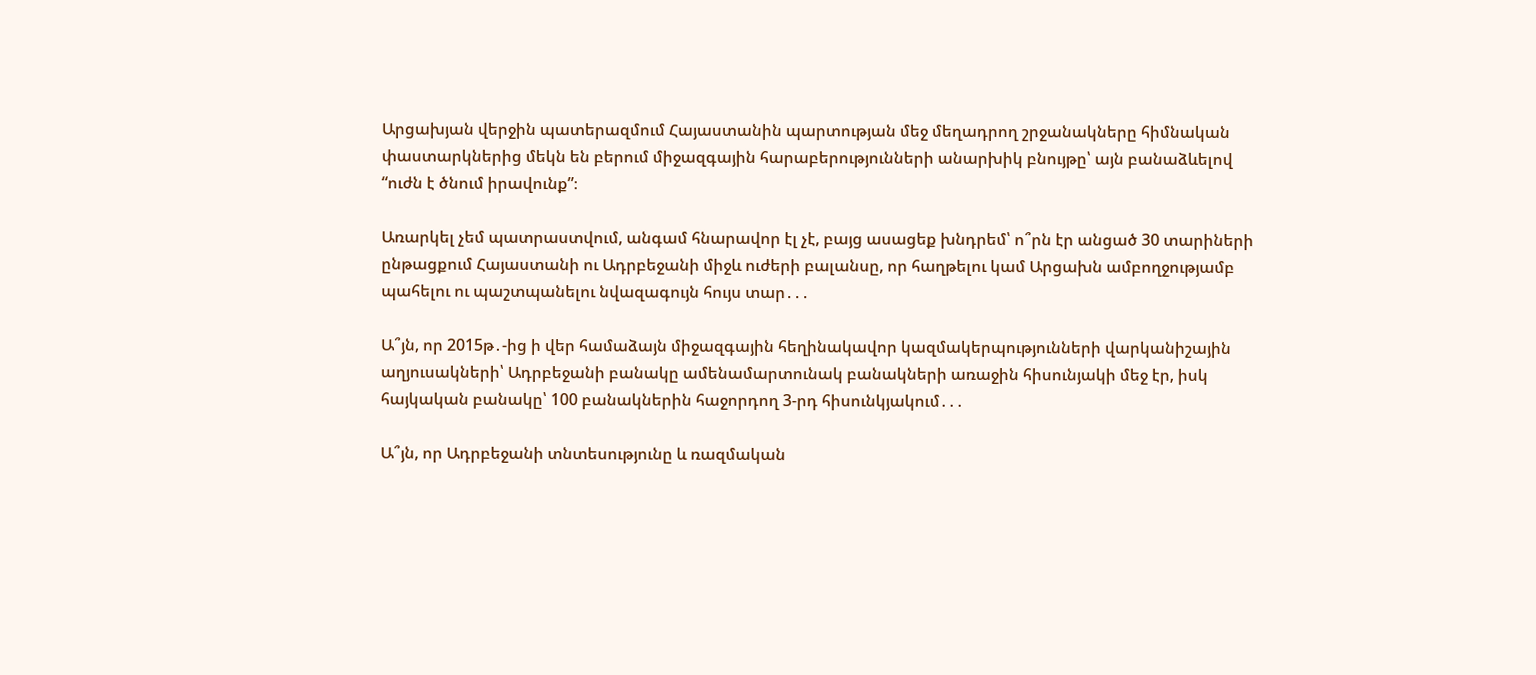Արցախյան վերջին պատերազմում Հայաստանին պարտության մեջ մեղադրող շրջանակները հիմնական փաստարկներից մեկն են բերում միջազգային հարաբերությունների անարխիկ բնույթը՝ այն բանաձևելով “ուժն է ծնում իրավունք”։

Առարկել չեմ պատրաստվում, անգամ հնարավոր էլ չէ, բայց ասացեք խնդրեմ՝ ո՞րն էր անցած 30 տարիների ընթացքում Հայաստանի ու Ադրբեջանի միջև ուժերի բալանսը, որ հաղթելու կամ Արցախն ամբողջությամբ պահելու ու պաշտպանելու նվազագույն հույս տար․․․

Ա՞յն, որ 2015թ․-ից ի վեր համաձայն միջազգային հեղինակավոր կազմակերպությունների վարկանիշային աղյուսակների՝ Ադրբեջանի բանակը ամենամարտունակ բանակների առաջին հիսունյակի մեջ էր, իսկ հայկական բանակը՝ 100 բանակներին հաջորդող 3‑րդ հիսունկյակում․․․

Ա՞յն, որ Ադրբեջանի տնտեսությունը և ռազմական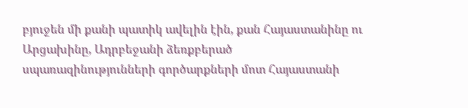բյուջեն մի քանի պատիկ ավելին էին, քան Հայաստանինը ու Արցախինը, Ադրբեջանի ձեռքբերած սպառազինությունների գործարքների մոտ Հայաստանի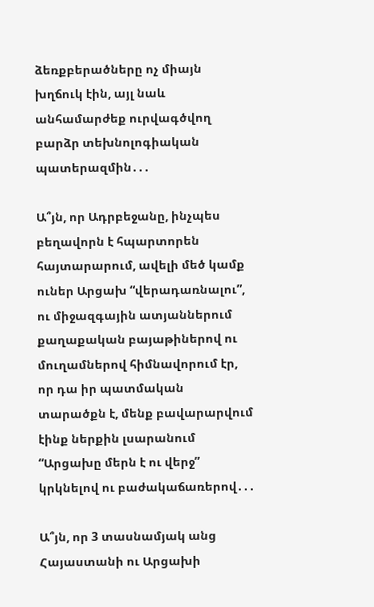ձեռքբերածները ոչ միայն խղճուկ էին, այլ նաև անհամարժեք ուրվագծվող բարձր տեխնոլոգիական պատերազմին․․․

Ա՞յն, որ Ադրբեջանը, ինչպես բեղավորն է հպարտորեն հայտարարում, ավելի մեծ կամք ուներ Արցախ “վերադառնալու”, ու միջազգային ատյաններում քաղաքական բայաթիներով ու մուղամներով հիմնավորում էր, որ դա իր պատմական տարածքն է, մենք բավարարվում էինք ներքին լսարանում “Արցախը մերն է ու վերջ” կրկնելով ու բաժակաճառերով․․․

Ա՞յն, որ 3 տասնամյակ անց Հայաստանի ու Արցախի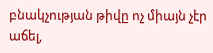բնակչության թիվը ոչ միայն չէր աճել,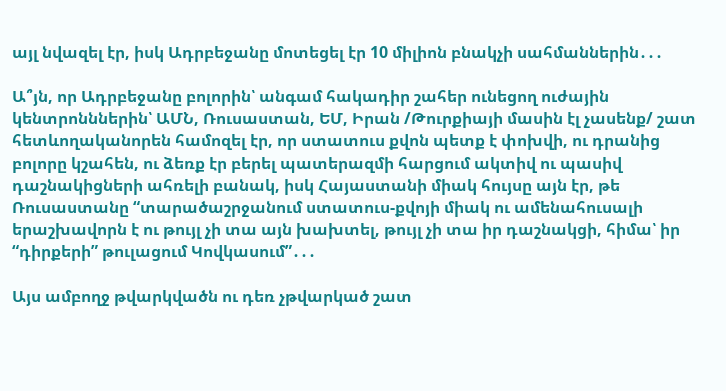այլ նվազել էր, իսկ Ադրբեջանը մոտեցել էր 10 միլիոն բնակչի սահմաններին․․․

Ա՞յն, որ Ադրբեջանը բոլորին՝ անգամ հակադիր շահեր ունեցող ուժային կենտրոնններին՝ ԱՄՆ, Ռուսաստան, ԵՄ, Իրան /Թուրքիայի մասին էլ չասենք/ շատ հետևողականորեն համոզել էր, որ ստատուս քվոն պետք է փոխվի, ու դրանից բոլորը կշահեն, ու ձեռք էր բերել պատերազմի հարցում ակտիվ ու պասիվ դաշնակիցների ահռելի բանակ, իսկ Հայաստանի միակ հույսը այն էր, թե Ռուսաստանը “տարածաշրջանում ստատուս-քվոյի միակ ու ամենահուսալի երաշխավորն է ու թույլ չի տա այն խախտել, թույլ չի տա իր դաշնակցի, հիմա՝ իր “դիրքերի” թուլացում Կովկասում”․․․

Այս ամբողջ թվարկվածն ու դեռ չթվարկած շատ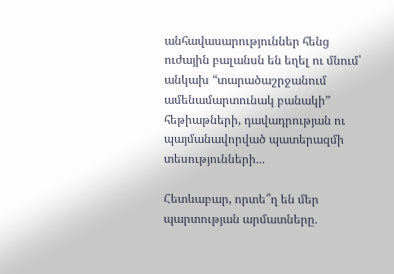անհավասարություններ հենց ուժային բալանսն են եղել ու մնում՝ անկախ “տարածաշրջանում ամենամարտունակ բանակի” հեթիաթների, դավադրության ու պայմանավորված պատերազմի տեսությունների․․․

Հետևաբար, որտե՞ղ են մեր պարտության արմատները․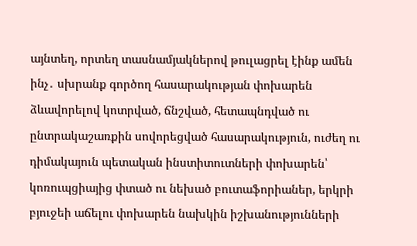այնտեղ, որտեղ տասնամյակներով թուլացրել էինք ամեն ինչ․ սխրանք գործող հասարակության փոխարեն ձևավորելով կոտրված, ճնշված, հետապնդված ու ընտրակաշառքին սովորեցված հասարակություն, ուժեղ ու դիմակայուն պետական ինստիտուտների փոխարեն՝ կոռուպցիայից փտած ու նեխած բուտաֆորիաներ, երկրի բյուջեի աճելու փոխարեն նախկին իշխանությունների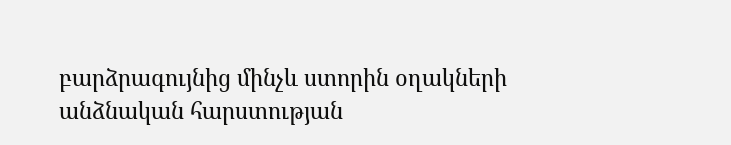բարձրագույնից մինչև ստորին օղակների անձնական հարստության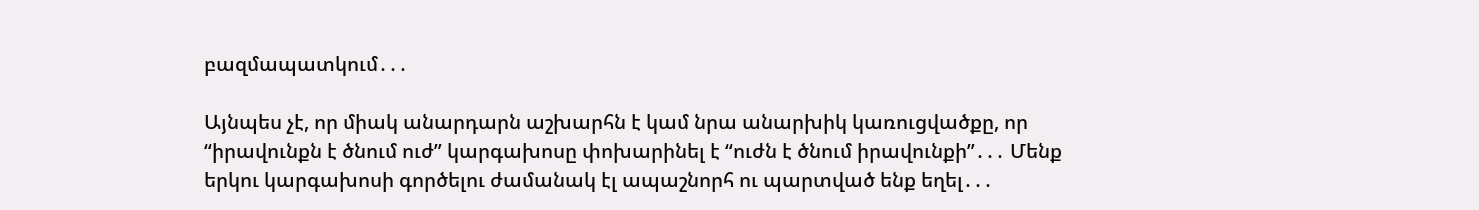բազմապատկում․․․

Այնպես չէ, որ միակ անարդարն աշխարհն է կամ նրա անարխիկ կառուցվածքը, որ “իրավունքն է ծնում ուժ” կարգախոսը փոխարինել է “ուժն է ծնում իրավունքի”․․․ Մենք երկու կարգախոսի գործելու ժամանակ էլ ապաշնորհ ու պարտված ենք եղել․․․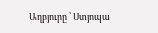Աղբյուրը ՝ Ստյոպա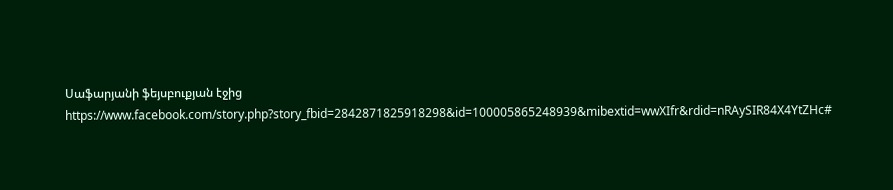Սաֆարյանի ֆեյսբուքյան էջից https://www.facebook.com/story.php?story_fbid=2842871825918298&id=100005865248939&mibextid=wwXIfr&rdid=nRAySIR84X4YtZHc#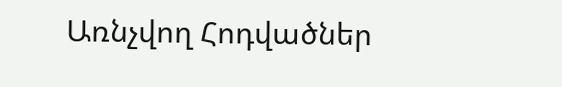Առնչվող Հոդվածներ